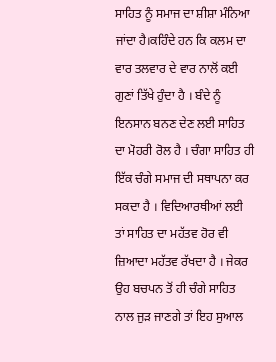ਸਾਹਿਤ ਨੂੰ ਸਮਾਜ ਦਾ ਸ਼ੀਸ਼ਾ ਮੰਨਿਆ ਜਾਂਦਾ ਹੈ।ਕਹਿੰਦੇ ਹਨ ਕਿ ਕਲਮ ਦਾ ਵਾਰ ਤਲਵਾਰ ਦੇ ਵਾਰ ਨਾਲੋਂ ਕਈ ਗੁਣਾਂ ਤਿੱਖੇ ਹੁੰਦਾ ਹੈ । ਬੰਦੇ ਨੂੰ ਇਨਸਾਨ ਬਨਣ ਦੇਣ ਲਈ ਸਾਹਿਤ ਦਾ ਮੋਹਰੀ ਰੋਲ ਹੈ । ਚੰਗਾ ਸਾਹਿਤ ਹੀ ਇੱਕ ਚੰਗੇ ਸਮਾਜ ਦੀ ਸਥਾਪਨਾ ਕਰ ਸਕਦਾ ਹੈ । ਵਿਦਿਆਰਥੀਆਂ ਲਈ ਤਾਂ ਸਾਹਿਤ ਦਾ ਮਹੱਤਵ ਹੋਰ ਵੀ ਜ਼ਿਆਦਾ ਮਹੱਤਵ ਰੱਖਦਾ ਹੈ । ਜੇਕਰ ਉਹ ਬਚਪਨ ਤੋਂ ਹੀ ਚੰਗੇ ਸਾਹਿਤ ਨਾਲ ਜੁੜ ਜਾਣਗੇ ਤਾਂ ਇਹ ਸੁਆਲ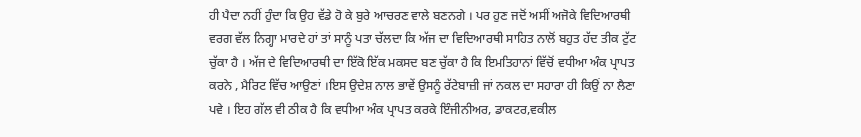ਹੀ ਪੈਦਾ ਨਹੀਂ ਹੁੰਦਾ ਕਿ ਉਹ ਵੱਡੇ ਹੋ ਕੇ ਬੁਰੇ ਆਚਰਣ ਵਾਲੇ ਬਣਨਗੇ । ਪਰ ਹੁਣ ਜਦੋਂ ਅਸੀਂ ਅਜੋਕੇ ਵਿਦਿਆਰਥੀ ਵਰਗ ਵੱਲ ਨਿਗ੍ਹਾ ਮਾਰਦੇ ਹਾਂ ਤਾਂ ਸਾਨੂੰ ਪਤਾ ਚੱਲਦਾ ਕਿ ਅੱਜ ਦਾ ਵਿਦਿਆਰਥੀ ਸਾਹਿਤ ਨਾਲੋਂ ਬਹੁਤ ਹੱਦ ਤੀਕ ਟੁੱਟ ਚੁੱਕਾ ਹੈ । ਅੱਜ ਦੇ ਵਿਦਿਆਰਥੀ ਦਾ ਇੱਕੋ ਇੱਕ ਮਕਸਦ ਬਣ ਚੁੱਕਾ ਹੈ ਕਿ ਇਮਤਿਹਾਨਾਂ ਵਿੱਚੋਂ ਵਧੀਆ ਅੰਕ ਪ੍ਰਾਪਤ ਕਰਨੇ , ਮੈਰਿਟ ਵਿੱਚ ਆਉਣਾਂ ।ਇਸ ਉਦੇਸ਼ ਨਾਲ ਭਾਵੇਂ ਉਸਨੂੰ ਰੱਟੇਬਾਜ਼ੀ ਜਾਂ ਨਕਲ ਦਾ ਸਹਾਰਾ ਹੀ ਕਿਉਂ ਨਾ ਲੈਣਾ ਪਵੇ । ਇਹ ਗੱਲ ਵੀ ਠੀਕ ਹੈ ਕਿ ਵਧੀਆ ਅੰਕ ਪ੍ਰਾਪਤ ਕਰਕੇ ਇੰਜੀਨੀਅਰ, ਡਾਕਟਰ,ਵਕੀਲ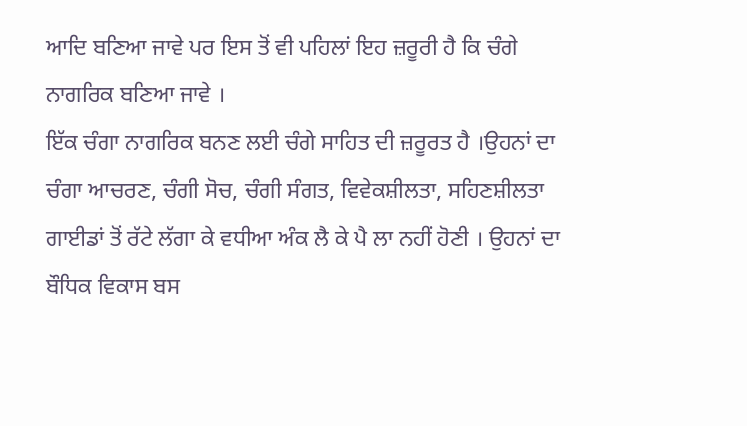ਆਦਿ ਬਣਿਆ ਜਾਵੇ ਪਰ ਇਸ ਤੋਂ ਵੀ ਪਹਿਲਾਂ ਇਹ ਜ਼ਰੂਰੀ ਹੈ ਕਿ ਚੰਗੇ ਨਾਗਰਿਕ ਬਣਿਆ ਜਾਵੇ ।
ਇੱਕ ਚੰਗਾ ਨਾਗਰਿਕ ਬਨਣ ਲਈ ਚੰਗੇ ਸਾਹਿਤ ਦੀ ਜ਼ਰੂਰਤ ਹੈ ।ਉਹਨਾਂ ਦਾ ਚੰਗਾ ਆਚਰਣ, ਚੰਗੀ ਸੋਚ, ਚੰਗੀ ਸੰਗਤ, ਵਿਵੇਕਸ਼ੀਲਤਾ, ਸਹਿਣਸ਼ੀਲਤਾ ਗਾਈਡਾਂ ਤੋਂ ਰੱਟੇ ਲੱਗਾ ਕੇ ਵਧੀਆ ਅੰਕ ਲੈ ਕੇ ਪੈ ਲਾ ਨਹੀਂ ਹੋਣੀ । ਉਹਨਾਂ ਦਾ ਬੌਧਿਕ ਵਿਕਾਸ ਬਸ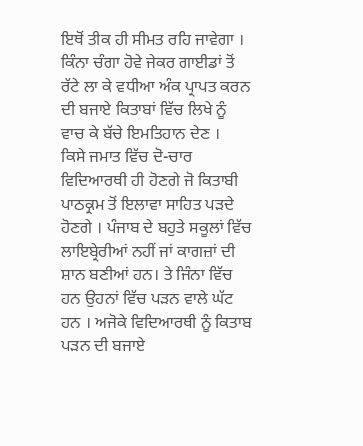ਇਥੋਂ ਤੀਕ ਹੀ ਸੀਮਤ ਰਹਿ ਜਾਵੇਗਾ । ਕਿੰਨਾ ਚੰਗਾ ਹੋਵੇ ਜੇਕਰ ਗਾਈਡਾਂ ਤੋਂ ਰੱਟੇ ਲਾ ਕੇ ਵਧੀਆ ਅੰਕ ਪ੍ਰਾਪਤ ਕਰਨ ਦੀ ਬਜਾਏ ਕਿਤਾਬਾਂ ਵਿੱਚ ਲਿਖੇ ਨੂੰ ਵਾਚ ਕੇ ਬੱਚੇ ਇਮਤਿਹਾਨ ਦੇਣ ।
ਕਿਸੇ ਜਮਾਤ ਵਿੱਚ ਦੋ-ਚਾਰ ਵਿਦਿਆਰਥੀ ਹੀ ਹੋਣਗੇ ਜੋ ਕਿਤਾਬੀ ਪਾਠਕ੍ਰਮ ਤੋਂ ਇਲਾਵਾ ਸਾਹਿਤ ਪੜਦੇ ਹੋਣਗੇ । ਪੰਜਾਬ ਦੇ ਬਹੁਤੇ ਸਕੂਲਾਂ ਵਿੱਚ ਲਾਇਬ੍ਰੇਰੀਆਂ ਨਹੀਂ ਜਾਂ ਕਾਗਜ਼ਾਂ ਦੀ ਸ਼ਾਨ ਬਣੀਆਂ ਹਨ। ਤੇ ਜਿੰਨਾ ਵਿੱਚ ਹਨ ਉਹਨਾਂ ਵਿੱਚ ਪੜਨ ਵਾਲੇ ਘੱਟ ਹਨ । ਅਜੋਕੇ ਵਿਦਿਆਰਥੀ ਨੂੰ ਕਿਤਾਬ ਪੜਨ ਦੀ ਬਜਾਏ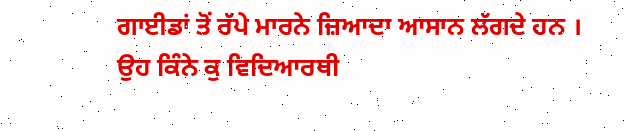ਗਾਈਡਾਂ ਤੋਂ ਰੱਪੇ ਮਾਰਨੇ ਜ਼ਿਆਦਾ ਆਸਾਨ ਲੱਗਦੇ ਹਨ ।
ਉਹ ਕਿੰਨੇ ਕੁ ਵਿਦਿਆਰਥੀ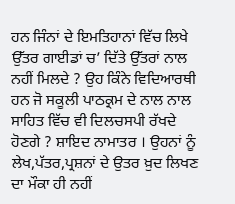ਹਨ ਜਿੰਨਾਂ ਦੇ ਇਮਤਿਹਾਨਾਂ ਵਿੱਚ ਲਿਖੇ ਉੱਤਰ ਗਾਈਡਾਂ ਚ’ ਦਿੱਤੇ ਉੱਤਰਾਂ ਨਾਲ ਨਹੀਂ ਮਿਲਦੇ ? ਉਹ ਕਿੰਨੇ ਵਿਦਿਆਰਥੀ ਹਨ ਜੋ ਸਕੂਲੀ ਪਾਠਕ੍ਰਮ ਦੇ ਨਾਲ ਨਾਲ ਸਾਹਿਤ ਵਿੱਚ ਵੀ ਦਿਲਚਸਪੀ ਰੱਖਦੇ ਹੋਣਗੇ ? ਸ਼ਾਇਦ ਨਾਮਾਤਰ । ਉਹਨਾਂ ਨੂੰ ਲੇਖ,ਪੱਤਰ,ਪ੍ਰਸ਼ਨਾਂ ਦੇ ਉਤਰ ਖ਼ੁਦ ਲਿਖਣ ਦਾ ਮੌਕਾ ਹੀ ਨਹੀਂ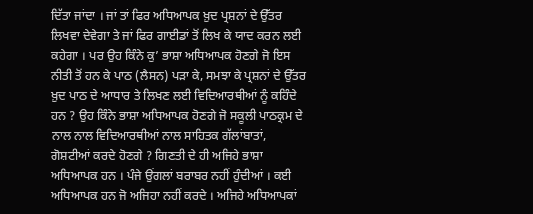ਦਿੱਤਾ ਜਾਂਦਾ । ਜਾਂ ਤਾਂ ਫਿਰ ਅਧਿਆਪਕ ਖ਼ੁਦ ਪ੍ਰਸ਼ਨਾਂ ਦੇ ਉੱਤਰ ਲਿਖਵਾ ਦੇਵੇਗਾ ਤੇ ਜਾਂ ਫਿਰ ਗਾਈਡਾਂ ਤੋਂ ਲਿਖ ਕੇ ਯਾਦ ਕਰਨ ਲਈ ਕਹੇਗਾ । ਪਰ ਉਹ ਕਿੰਨੇ ਕੁ’ ਭਾਸ਼ਾ ਅਧਿਆਪਕ ਹੋਣਗੇ ਜੋ ਇਸ ਨੀਤੀ ਤੋਂ ਹਨ ਕੇ ਪਾਠ (ਲੈਸਨ) ਪੜਾ ਕੇ, ਸਮਝਾ ਕੇ ਪ੍ਰਸ਼ਨਾਂ ਦੇ ਉੱਤਰ ਖ਼ੁਦ ਪਾਠ ਦੇ ਆਧਾਰ ਤੇ ਲਿਖਣ ਲਈ ਵਿਦਿਆਰਥੀਆਂ ਨੂੰ ਕਹਿੰਦੇ ਹਨ ? ਉਹ ਕਿੰਨੇ ਭਾਸ਼ਾ ਅਧਿਆਪਕ ਹੋਣਗੇ ਜੋ ਸਕੂਲੀ ਪਾਠਕ੍ਰਮ ਦੇ ਨਾਲ ਨਾਲ ਵਿਦਿਆਰਥੀਆਂ ਨਾਲ ਸਾਹਿਤਕ ਗੱਲਾਂਬਾਤਾਂ, ਗੋਸ਼ਟੀਆਂ ਕਰਦੇ ਹੋਣਗੇ ? ਗਿਣਤੀ ਦੇ ਹੀ ਅਜਿਹੇ ਭਾਸ਼ਾ ਅਧਿਆਪਕ ਹਨ । ਪੰਜੇ ਉਂਗਲਾਂ ਬਰਾਬਰ ਨਹੀਂ ਹੁੰਦੀਆਂ । ਕਈ ਅਧਿਆਪਕ ਹਨ ਜੋ ਅਜਿਹਾ ਨਹੀਂ ਕਰਦੇ । ਅਜਿਹੇ ਅਧਿਆਪਕਾਂ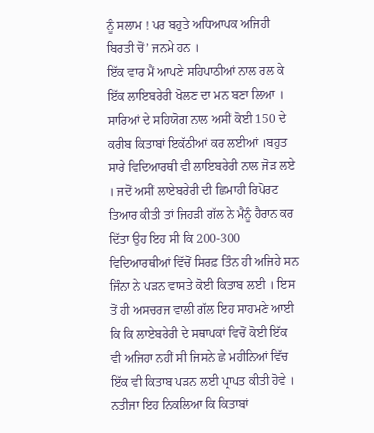ਨੂੰ ਸਲਾਮ ! ਪਰ ਬਹੁਤੇ ਅਧਿਆਪਕ ਅਜਿਹੀ ਬਿਰਤੀ ਚੋਂ’ ਜਨਮੇ ਹਨ ।
ਇੱਕ ਵਾਰ ਮੈਂ ਆਪਣੇ ਸਹਿਪਾਠੀਆਂ ਨਾਲ ਰਲ ਕੇ ਇੱਕ ਲਾਇਬਰੇਰੀ ਖੋਲਣ ਦਾ ਮਨ ਬਣਾ ਲਿਆ । ਸਾਰਿਆਂ ਦੇ ਸਹਿਯੋਗ ਨਾਲ ਅਸੀਂ ਕੋਈ 150 ਦੇ ਕਰੀਬ ਕਿਤਾਬਾਂ ਇਕੱਠੀਆਂ ਕਰ ਲਈਆਂ ।ਬਹੁਤ ਸਾਰੇ ਵਿਦਿਆਰਥੀ ਵੀ ਲਾਇਬਰੇਰੀ ਨਾਲ ਜੋੜ ਲਏ । ਜਦੋਂ ਅਸੀਂ ਲਾਏਬਰੇਰੀ ਦੀ ਛਿਮਾਹੀ ਰਿਪੋਰਟ ਤਿਆਰ ਕੀਤੀ ਤਾਂ ਜਿਹੜੀ ਗੱਲ ਨੇ ਮੈਨੂੰ ਹੈਰਾਨ ਕਰ ਦਿੱਤਾ ਉਹ ਇਹ ਸੀ ਕਿ 200-300 ਵਿਦਿਆਰਥੀਆਂ ਵਿੱਚੋਂ ਸਿਰਫ਼ ਤਿੰਨ ਹੀ ਅਜਿਹੇ ਸਨ ਜਿੰਨਾ ਨੇ ਪੜਨ ਵਾਸਤੇ ਕੋਈ ਕਿਤਾਬ ਲਈ । ਇਸ ਤੋਂ ਹੀ ਅਸਚਰਜ ਵਾਲੀ ਗੱਲ ਇਹ ਸਾਹਮਣੇ ਆਈ ਕਿ ਕਿ ਲਾਏਬਰੇਰੀ ਦੇ ਸਥਾਪਕਾਂ ਵਿਚੋਂ ਕੋਈ ਇੱਕ ਵੀ ਅਜਿਹਾ ਨਹੀਂ ਸੀ ਜਿਸਨੇ ਛੇ ਮਹੀਨਿਆਂ ਵਿੱਚ ਇੱਕ ਵੀ ਕਿਤਾਬ ਪੜਨ ਲਈ ਪ੍ਰਾਪਤ ਕੀਤੀ ਹੋਵੇ । ਨਤੀਜਾ ਇਹ ਨਿਕਲਿਆ ਕਿ ਕਿਤਾਬਾਂ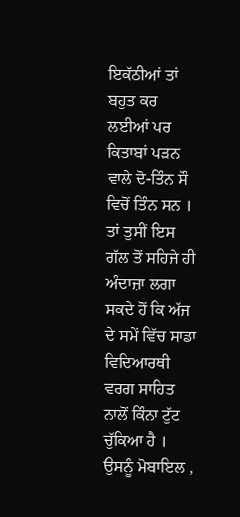ਇਕੱਠੀਆਂ ਤਾਂ ਬਹੁਤ ਕਰ ਲਈਆਂ ਪਰ ਕਿਤਾਬਾਂ ਪੜਨ ਵਾਲੇ ਦੋ-ਤਿੰਨ ਸੌ ਵਿਚੋਂ ਤਿੰਨ ਸਨ । ਤਾਂ ਤੁਸੀਂ ਇਸ ਗੱਲ ਤੋਂ ਸਹਿਜੇ ਹੀ ਅੰਦਾਜ਼ਾ ਲਗਾ ਸਕਦੇ ਹੋਂ ਕਿ ਅੱਜ ਦੇ ਸਮੇਂ ਵਿੱਚ ਸਾਡਾ ਵਿਦਿਆਰਥੀ ਵਰਗ ਸਾਹਿਤ ਨਾਲੋਂ ਕਿੰਨਾ ਟੁੱਟ ਚੁੱਕਿਆ ਹੈ । ਉਸਨੂੰ ਮੋਬਾਇਲ ,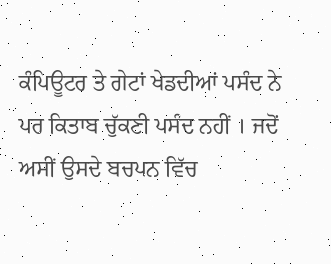ਕੰਪਿਊਟਰ ਤੇ ਗੇਟਾਂ ਖੇਡਦੀਆਂ ਪਸੰਦ ਨੇ ਪਰ ਕਿਤਾਬ ਚੁੱਕਣੀ ਪਸੰਦ ਨਹੀਂ । ਜਦੋਂ ਅਸੀਂ ਉਸਦੇ ਬਚਪਨ ਵਿੱਚ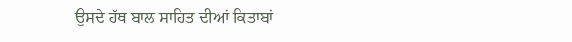ਉਸਦੇ ਹੱਥ ਬਾਲ ਸਾਹਿਤ ਦੀਆਂ ਕਿਤਾਬਾਂ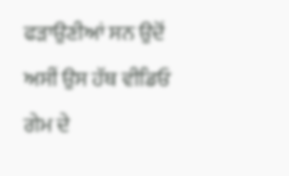ਫੜਾਉਣੀਆਂ ਸਨ ਉਦੋਂ ਅਸੀਂ ਉਸ ਹੱਥ ਵੀਡਿਓ ਗੇਮ ਦੇ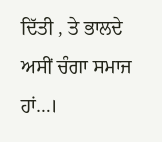ਦਿੱਤੀ , ਤੇ ਭਾਲਦੇ ਅਸੀਂ ਚੰਗਾ ਸਮਾਜ ਹਾਂ…।